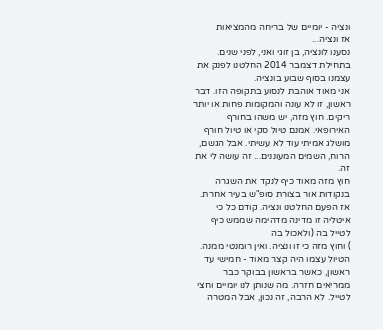ונציה - יומיים של בריחה מהמציאות
אז ונציה...
נסענו לונציה, בן זוגי ואני, לפני שנים. בתחילת דצמבר 2014 החלטנו לפנק את עצמנו בסוף שבוע בונציה.
אני מאוד אוהבת לנסוע בתקופה הזו. דבר ראשון, זו לא עונה והמקומות פחות או יותר ריקים. חוץ מזה, יש משהו בחורף האירופאי. אמנם טיול סקי או טיול חורף מושלג אמיתי עוד לא עשיתי. אבל הגשם, הרוח, השמים המעוננים... זה עושה לי את זה.
חוץ מזה מאוד כיף לנקד את השגרה בנקודות אור בצורת סופ"ש בעיר אחרת.
אז הפעם החלטנו ונציה. קודם כל כי איטליה זו מדינה מדהימה שממש כיף לטייל בה (ולאכול בה
) וחוץ מזה כי זו ונציה. ואין רומנטי ממנה.
הטיול עצמו היה קצר מאוד - חמישי עד ראשון, כאשר בראשון בבוקר כבר ממריאים חזרה. מה שנותן לנו יומיים וחצי לטייל. לא הרבה, זה נכון, אבל המטרה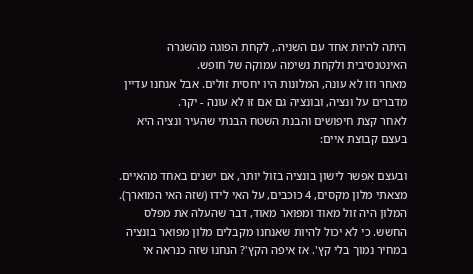היתה להיות אחד עם השניה., לקחת הפוגה מהשגרה האינטנסיבית ולקחת נשימה עמוקה של חופש.
מאחר וזו לא עונה, המלונות היו יחסית זולים. אבל אנחנו עדיין מדברים על ונציה, ובונציה גם אם זו לא עונה - יקר.
לאחר קצת חיפושים והבנת השטח הבנתי שהעיר ונציה היא בעצם קבוצת איים:

ובעצם אפשר לישון בונציה בזול יותר, אם ישנים באחד מהאיים. מצאתי מלון מקסים, 4 כוכבים, על האי לידו (שזה האי המוארך). המלון היה זול מאוד ומפואר מאוד, דבר שהעלה את מפלס החשש. כי לא יכול להיות שאנחנו מקבלים מלון מפואר בונציה במחיר נמוך בלי קץ'. אז איפה הקץ'? הנחנו שזה כנראה אי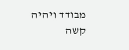מבודד ויהיה קשה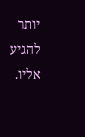יותר להגיע אליו.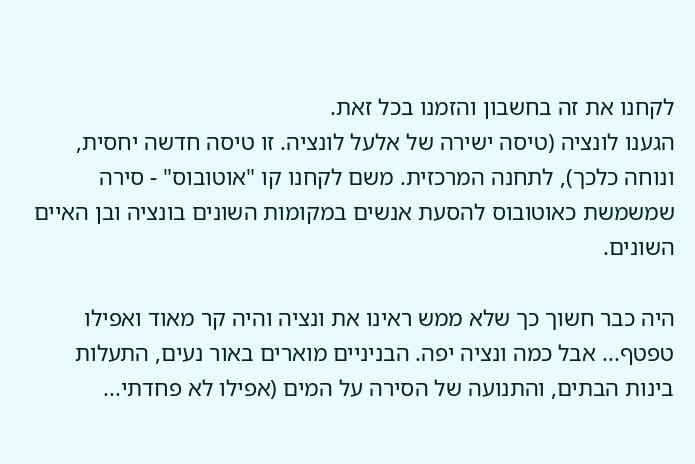לקחנו את זה בחשבון והזמנו בכל זאת.
הגענו לונציה (טיסה ישירה של אלעל לונציה. זו טיסה חדשה יחסית, ונוחה כלכך), לתחנה המרכזית. משם לקחנו קו "אוטובוס" - סירה שמשמשת כאוטובוס להסעת אנשים במקומות השונים בונציה ובן האיים השונים.

היה כבר חשוך כך שלא ממש ראינו את ונציה והיה קר מאוד ואפילו טפטף... אבל כמה ונציה יפה. הבניניים מוארים באור נעים, התעלות בינות הבתים, והתנועה של הסירה על המים (אפילו לא פחדתי...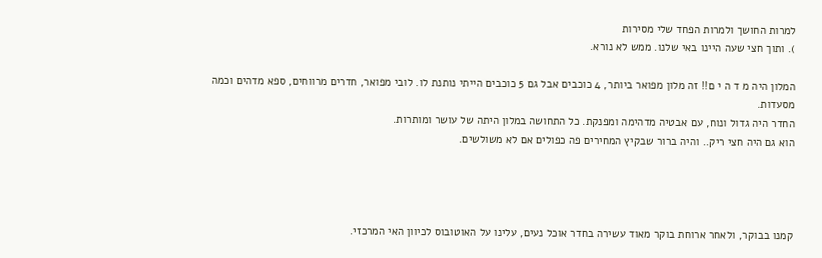למרות החושך ולמרות הפחד שלי מסירות
). ותוך חצי שעה היינו באי שלנו. ממש לא נורא.

המלון היה מ ד ה י ם!! זה מלון מפואר ביותר, 4 כוכבים אבל גם 5 כוכבים הייתי נותנת לו. לובי מפואר, חדרים מרווחים, ספא מדהים וכמה מסעדות.
החדר היה גדול ונוח, עם אבטיה מדהימה ומפנקת. כל התחושה במלון היתה של עושר ומותרות.
הוא גם היה חצי ריק.. והיה ברור שבקיץ המחירים פה כפולים אם לא משולשים.




קמנו בבוקר, ולאחר ארוחת בוקר מאוד עשירה בחדר אוכל נעים, עלינו על האוטובוס לכיוון האי המרכזי.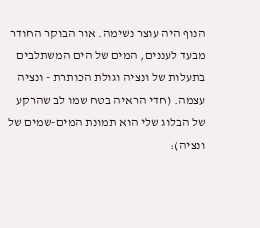הנוף היה עוצר נשימה. אור הבוקר החודר מבעד לעננים, המים של הים המשתלבים בתעלות של ונציה וגולת הכותרת - ונציה עצמה. (חדי הראיה בטח שמו לב שהרקע של הבלוג שלי הוא תמונת המים-שמים של ונציה):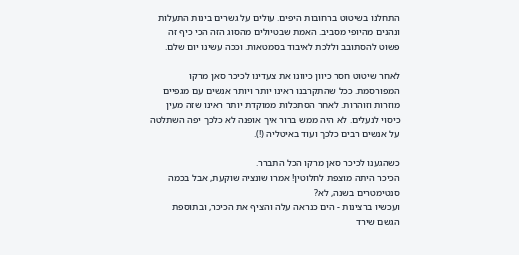התחלנו בשיטוט ברחובות היפים. עולים על גשרים בינות התעלות ונהנים מהיופי מסביב. האמת שבטיולים מהסוג הזה הכי כיף זה פשוט להסתובב וללכת לאיבוד בסמטאות. וככה עשינו יום שלם.

לאחר שיטוט חסר כיוון כיוונו את צעדינו לכיכר סאן מרקו המפורסמת. ככל שהתקרבנו ראינו יותר ויותר אנשים עם מגפיים מוזרות וזוהרות. לאחר הסתכלות ממוקדת יותר ראינו שזה מעין כיסוי לנעלים. לא היה ממש ברור איך אופנה לא כלכך יפה השתלטה על אנשים רבים כלכך ועוד באיטליה (!).

כשהגענו לכיכר סאן מרקו הכל התברר.
הכיכר היתה מוצפת לחלוטין! אמרו שונציה שוקעת, אבל בכמה סנטימטרים בשנה, לא?
ועכשיו ברצינות - הים כנראה עלה והציף את הכיכר, ובתוספת הגשם שירד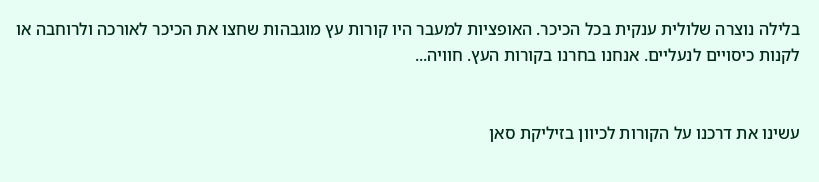בלילה נוצרה שלולית ענקית בכל הכיכר. האופציות למעבר היו קורות עץ מוגבהות שחצו את הכיכר לאורכה ולרוחבה או לקנות כיסויים לנעליים. אנחנו בחרנו בקורות העץ. חוויה...


עשינו את דרכנו על הקורות לכיוון בזיליקת סאן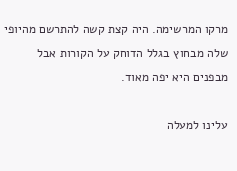מרקו המרשימה. היה קצת קשה להתרשם מהיופי שלה מבחוץ בגלל הדוחק על הקורות אבל מבפנים היא יפה מאוד.

עלינו למעלה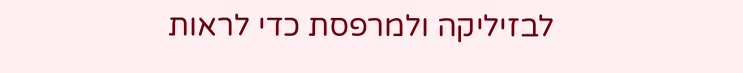לבזיליקה ולמרפסת כדי לראות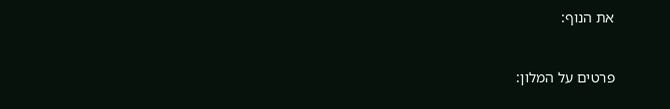את הנוף:


פרטים על המלון: